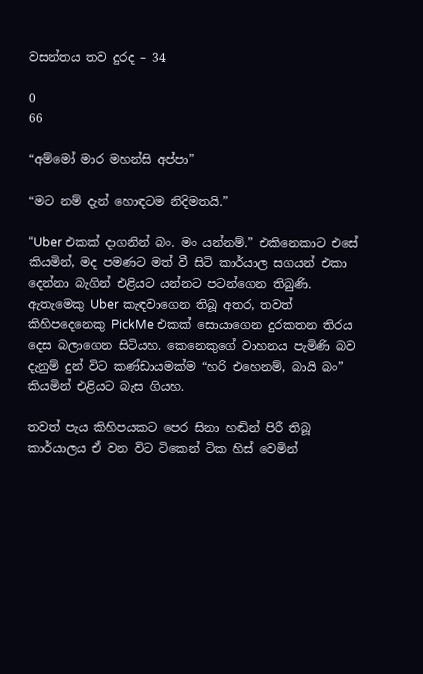වසන්තය තව දුරද – 34

0
66

“අම්මෝ මාර මහන්සි අප්පා”

“මට නම් දැන් හොඳටම නිදිමතයි.”

“Uber එකක් දාගනින් බං. මං යන්නම්.” එකිනෙකාට එසේ කියමින්, මද පමණට මත් වී සිටි කාර්යාල සගයන් එකා දෙන්නා බැගින් එළියට යන්නට පටන්ගෙන තිබුණි. ඇතැමෙකු Uber කැඳවාගෙන තිබූ අතර, තවත් කිහිපදෙනෙකු PickMe එකක් සොයාගෙන දුරකතන තිරය දෙස බලාගෙන සිටියහ. කෙනෙකුගේ වාහනය පැමිණි බව දැනුම් දුන් විට කණ්ඩායමක්ම “හරි එහෙනම්, බායි බං” කියමින් එළියට බැස ගියහ.

තවත් පැය කිහිපයකට පෙර සිනා හඬින් පිරී තිබූ කාර්යාලය ඒ වන විට ටිකෙන් ටික හිස් වෙමින්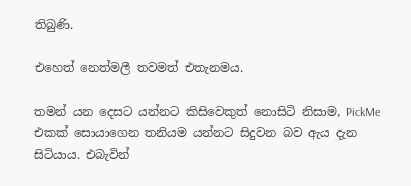තිබුණි.

එහෙත් නෙත්මලී තවමත් එතැනමය.

තමන් යන දෙසට යන්නට කිසිවෙකුත් නොසිටි නිසාම, PickMe එකක් සොයාගෙන තනියම යන්නට සිදුවන බව ඇය දැන සිටියාය. එබැවින්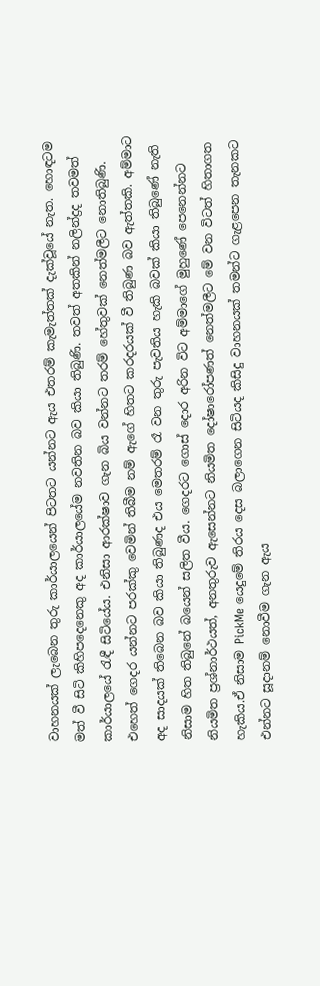වාහනයක් ලැබෙන තුරු කාර්යාලයෙන් පිටතට යන්නට ඇය එතරම් කැමැත්තක් දැක්වූයේ නැත. හොඳටම මත් වී සිටි කිහිපදෙනෙකු අද කාර්යාලයේම නවතින බව කියා තිබුණි. තවත් අතකින් නලින්ද්‍රද තවමත් කාර්යාලයේ රැඳී සිටියේය. එනිසා ආරක්ෂාව ගැන බිය වන්නට තරම් හේතුවක් නෙත්මලීට නොතිබුණි. එහෙත් ගෙදර යන්නට පරක්කු වෙමින් තිබීම නම් ඇගේ හිතට කරදරයක් වී තිබුණ බව ඇත්තකි. අම්මාට අද සාදයක් තිබෙන බව කියා තිබුණද එය මෙතරම් රෑ වන තුරු පැවතිය හැකි බවක් කියා තිබුණේ නැති නිසාම හිත තිබුනේ බයෙන් සලිත වීය. ගෙදරට ගොස් දොර අරින විට අම්මාගේ මුහුණේ පෙනෙන්නට නියමිත ප්‍රශ්නාර්ථයත්, අනතුරුව ඇසෙන්නට නියමිත දෝෂාරෝපණත් නෙත්මලීට මේ වන විටත් හිතාගත හැකිය.ඒ නිසාම PickMe යෙදුමේ තිරය දෙස බලාගෙන සිටියද කිසිදු වාහනයක් තමන්ට ගැළපෙන තැනකට එන්නට සූදානම් නොවීම ගැන ඇය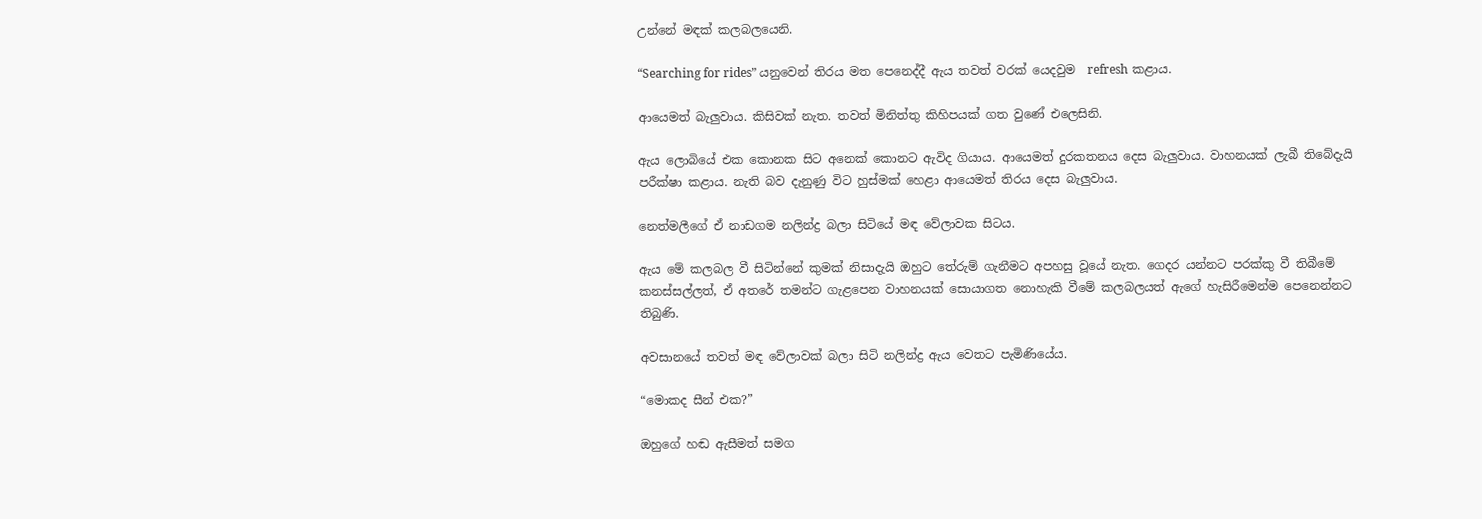උන්නේ මඳක් කලබලයෙනි.

“Searching for rides” යනුවෙන් තිරය මත පෙනෙද්දී ඇය තවත් වරක් යෙදවුම  refresh කළාය.

ආයෙමත් බැලුවාය. කිසිවක් නැත. තවත් මිනිත්තු කිහිපයක් ගත වුණේ එලෙසිනි.

ඇය ලොබියේ එක කොනක සිට අනෙක් කොනට ඇවිද ගියාය. ආයෙමත් දුරකතනය දෙස බැලුවාය. වාහනයක් ලැබී තිබේදැයි පරීක්ෂා කළාය. නැති බව දැනුණු විට හුස්මක් හෙළා ආයෙමත් තිරය දෙස බැලුවාය.

නෙත්මලීගේ ඒ නාඩගම නලින්ද්‍ර බලා සිටියේ මඳ වේලාවක සිටය.

ඇය මේ කලබල වී සිටින්නේ කුමක් නිසාදැයි ඔහුට තේරුම් ගැනීමට අපහසු වූයේ නැත. ගෙදර යන්නට පරක්කු වී තිබීමේ කනස්සල්ලත්, ඒ අතරේ තමන්ට ගැළපෙන වාහනයක් සොයාගත නොහැකි වීමේ කලබලයත් ඇගේ හැසිරීමෙන්ම පෙනෙන්නට තිබුණි.

අවසානයේ තවත් මඳ වේලාවක් බලා සිටි නලින්ද්‍ර ඇය වෙතට පැමිණියේය.

“මොකද සීන් එක?”

ඔහුගේ හඬ ඇසීමත් සමග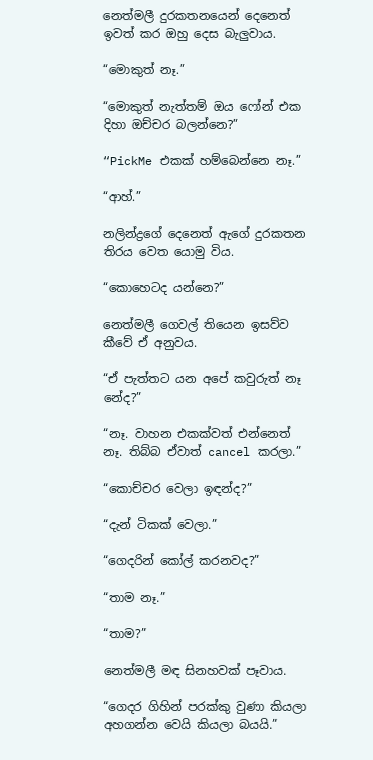නෙත්මලී දුරකතනයෙන් දෙනෙත් ඉවත් කර ඔහු දෙස බැලුවාය.

“මොකුත් නෑ.”

“මොකුත් නැත්තම් ඔය ෆෝන් එක දිහා ඔච්චර බලන්නෙ?”

“PickMe එකක් හම්බෙන්නෙ නෑ.”

“ආහ්.”

නලින්ද්‍රගේ දෙනෙත් ඇගේ දුරකතන තිරය වෙත යොමු විය.

“කොහෙටද යන්නෙ?”

නෙත්මලී ගෙවල් තියෙන ඉසව්ව කීවේ ඒ අනුවය.

“ඒ පැත්තට යන අපේ කවුරුත් නෑ නේද?”

“නෑ. වාහන එකක්වත් එන්නෙත් නෑ. තිබ්බ ඒවාත් cancel කරලා.”

“කොච්චර වෙලා ඉඳන්ද?”

“දැන් ටිකක් වෙලා.”

“ගෙදරින් කෝල් කරනවද?”

“තාම නෑ.”

“තාම?”

නෙත්මලී මඳ සිනහවක් පෑවාය.

“ගෙදර ගිහින් පරක්කු වුණා කියලා අහගන්න වෙයි කියලා බයයි.”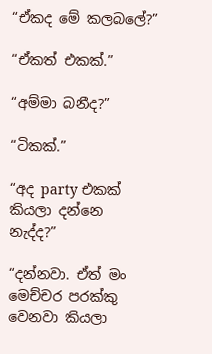“ඒකද මේ කලබලේ?”

“ඒකත් එකක්.”

“අම්මා බනීද?”

“ටිකක්.”

“අද party එකක් කියලා දන්නෙ නැද්ද?”

“දන්නවා. ඒත් මං මෙච්චර පරක්කු වෙනවා කියලා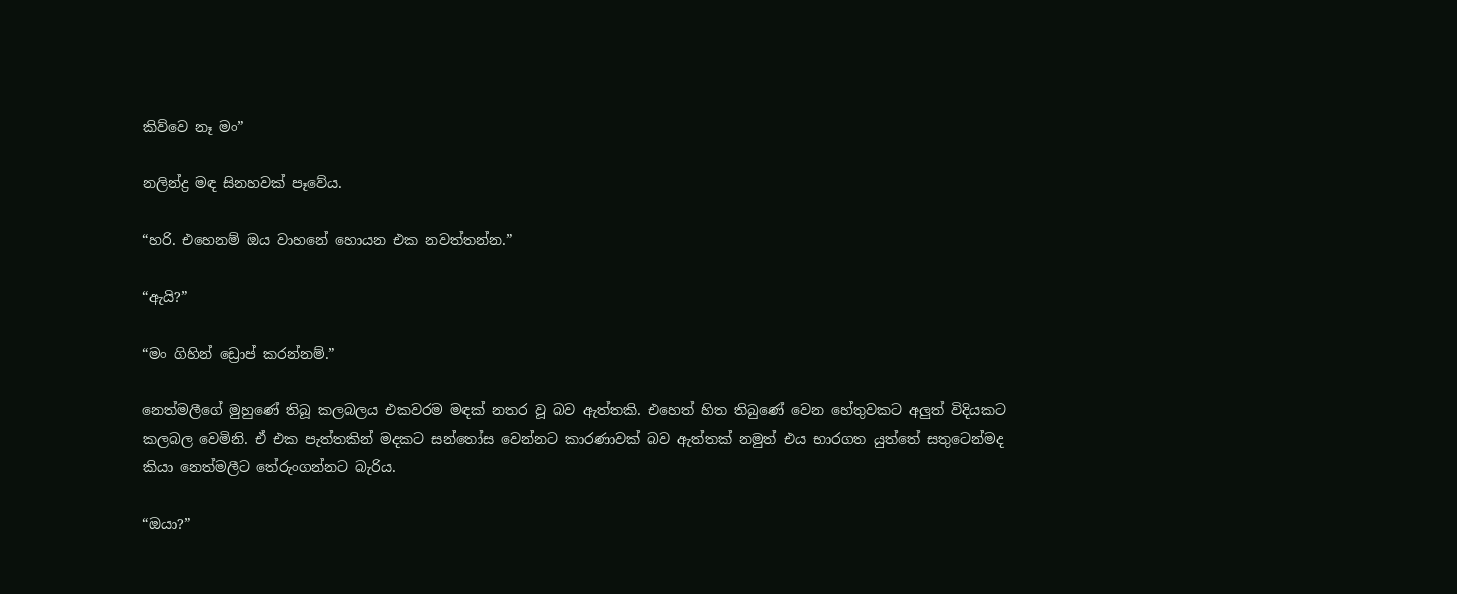කිව්වෙ නෑ මං”

නලින්ද්‍ර මඳ සිනහවක් පෑවේය.

“හරි. එහෙනම් ඔය වාහනේ හොයන එක නවත්තන්න.”

“ඇයි?”

“මං ගිහින් ඩ්‍රොප් කරන්නම්.”

නෙත්මලීගේ මුහුණේ තිබූ කලබලය එකවරම මඳක් නතර වූ බව ඇත්තකි. එහෙත් හිත තිබුණේ වෙන හේතුවකට අලුත් විදියකට කලබල වෙමිනි. ඒ එක පැත්තකින් මදකට සන්තෝස වෙන්නට කාරණාවක් බව ඇත්තක් නමුත් එය භාරගත යුත්තේ සතුටෙන්මද කියා නෙත්මලීට තේරුංගන්නට බැරිය.

“ඔයා?”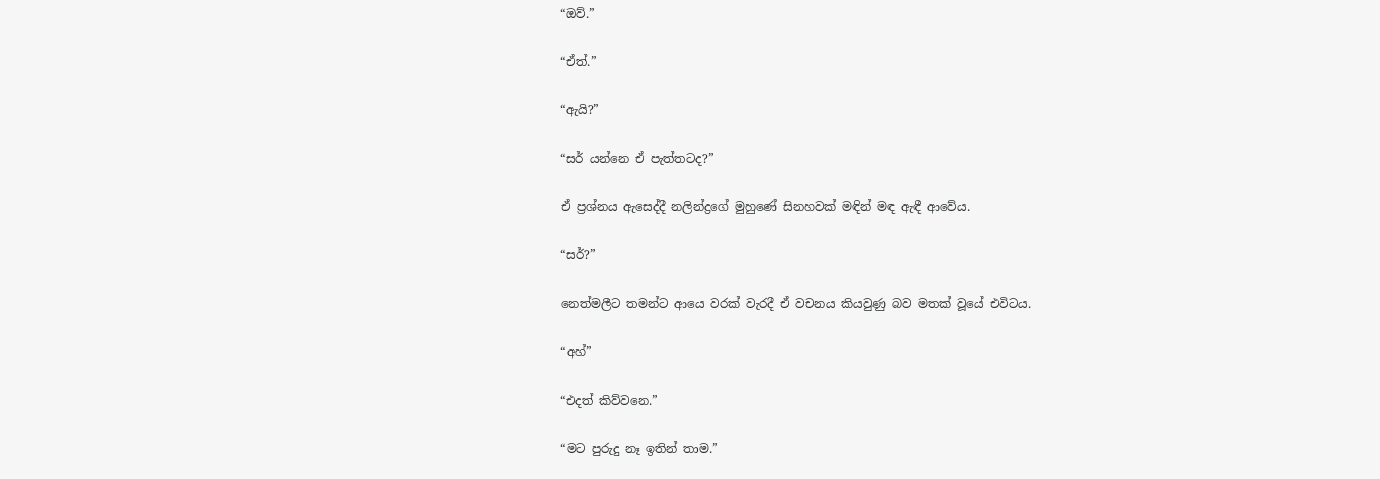“ඔව්.”

“ඒත්.”

“ඇයි?”

“සර් යන්නෙ ඒ පැත්තටද?”

ඒ ප්‍රශ්නය ඇසෙද්දී නලින්ද්‍රගේ මුහුණේ සිනහවක් මඳින් මඳ ඇඳී ආවේය.

“සර්?”

නෙත්මලීට තමන්ට ආයෙ වරක් වැරදී ඒ වචනය කියවුණු බව මතක් වූයේ එවිටය.

“අහ්”

“එදත් කිව්වනෙ.”

“මට පුරුදු නෑ ඉතින් තාම.”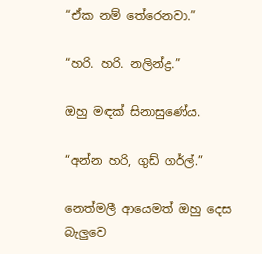“ඒක නම් තේරෙනවා.”

“හරි. හරි. නලින්ද්‍ර.”

ඔහු මඳක් සිනාසුණේය.

“අන්න හරි, ගුඩ් ගර්ල්.”

නෙත්මලී ආයෙමත් ඔහු දෙස බැලුවෙ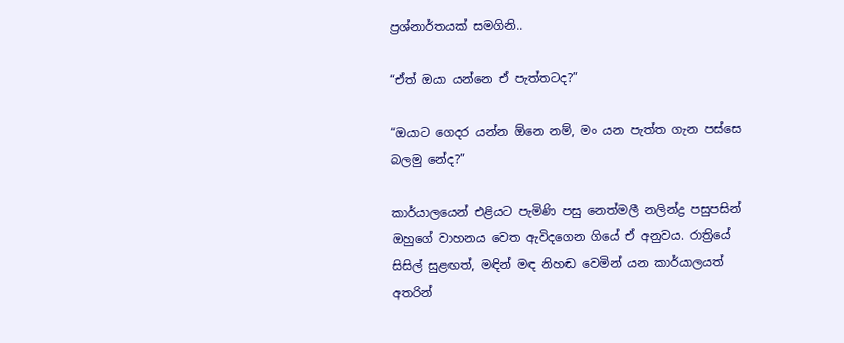ප්‍රශ්නාර්තයක් සමගිනි..

“ඒත් ඔයා යන්නෙ ඒ පැත්තටද?”

“ඔයාට ගෙදර යන්න ඕනෙ නම්, මං යන පැත්ත ගැන පස්සෙ බලමු නේද?”

කාර්යාලයෙන් එළියට පැමිණි පසු නෙත්මලී නලින්ද්‍ර පසුපසින් ඔහුගේ වාහනය වෙත ඇවිදගෙන ගියේ ඒ අනුවය. රාත්‍රියේ සිසිල් සුළඟත්, මඳින් මඳ නිහඬ වෙමින් යන කාර්යාලයත් අතරින්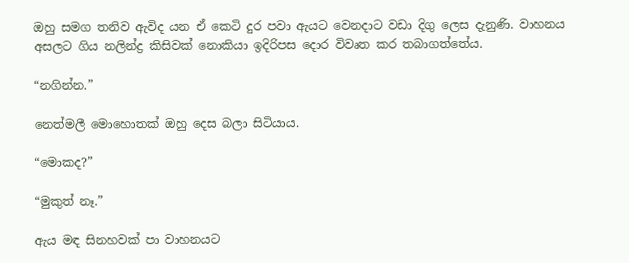ඔහු සමග තනිව ඇවිද යන ඒ කෙටි දුර පවා ඇයට වෙනදාට වඩා දිගු ලෙස දැනුණි. වාහනය අසලට ගිය නලින්ද්‍ර කිසිවක් නොකියා ඉදිරිපස දොර විවෘත කර තබාගත්තේය.

“නගින්න.”

නෙත්මලී මොහොතක් ඔහු දෙස බලා සිටියාය.

“මොකද?”

“මුකුත් නෑ.”

ඇය මඳ සිනහවක් පා වාහනයට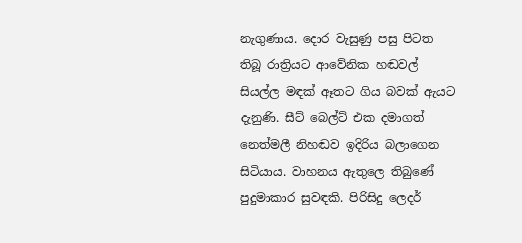නැගුණාය. දොර වැසුණු පසු පිටත තිබූ රාත්‍රියට ආවේනික හඬවල් සියල්ල මඳක් ඈතට ගිය බවක් ඇයට දැනුණි. සීට් බෙල්ට් එක දමාගත් නෙත්මලී නිහඬව ඉදිරිය බලාගෙන සිටියාය. වාහනය ඇතුලෙ තිබුණේ පුදුමාකාර සුවඳකි. පිරිසිදු ලෙදර්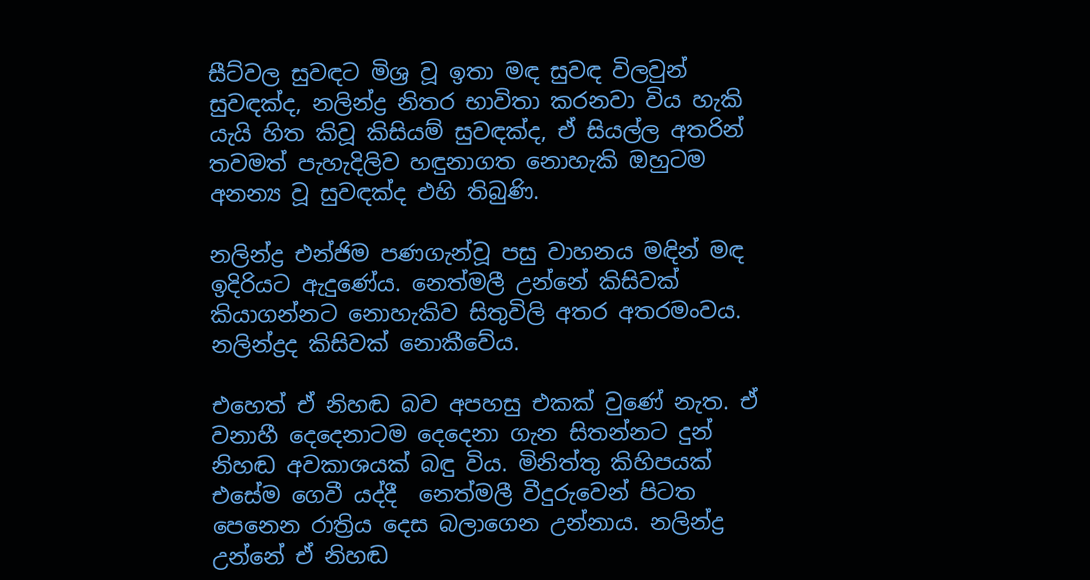සීට්වල සුවඳට මිශ්‍ර වූ ඉතා මඳ සුවඳ විලවුන් සුවඳක්ද, නලින්ද්‍ර නිතර භාවිතා කරනවා විය හැකි යැයි හිත කිවූ කිසියම් සුවඳක්ද, ඒ සියල්ල අතරින් තවමත් පැහැදිලිව හඳුනාගත නොහැකි ඔහුටම අනන්‍ය වූ සුවඳක්ද එහි තිබුණි.

නලින්ද්‍ර එන්ජිම පණගැන්වූ පසු වාහනය මඳින් මඳ ඉදිරියට ඇදුණේය. නෙත්මලී උන්නේ කිසිවක් කියාගන්නට නොහැකිව සිතුවිලි අතර අතරමංවය. නලින්ද්‍රද කිසිවක් නොකීවේය.

එහෙත් ඒ නිහඬ බව අපහසු එකක් වුණේ නැත. ඒ වනාහී දෙදෙනාටම දෙදෙනා ගැන සිතන්නට දුන් නිහඬ අවකාශයක් බඳු විය. මිනිත්තු කිහිපයක් එසේම ගෙවී යද්දී  නෙත්මලී වීදුරුවෙන් පිටත පෙනෙන රාත්‍රිය දෙස බලාගෙන උන්නාය. නලින්ද්‍ර උන්නේ ඒ නිහඬ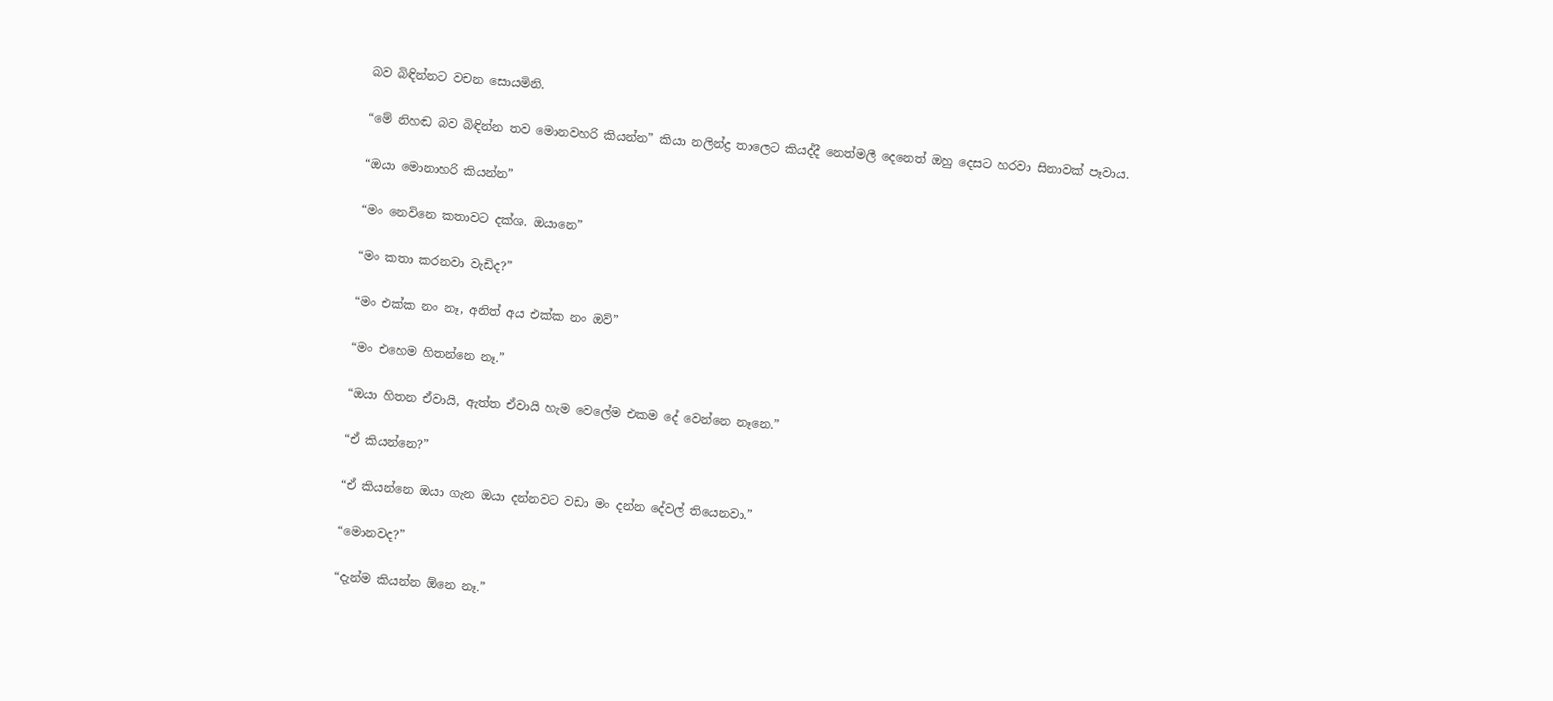බව බිඳින්නට වචන සොයමිනි.

“මේ නිහඬ බව බිඳින්න තව මොනවහරි කියන්න” කියා නලින්ද්‍ර තාලෙට කියද්දී නෙත්මලී දෙනෙත් ඔහු දෙසට හරවා සිනාවක් පෑවාය.

“ඔයා මොනාහරි කියන්න”

“මං නෙවිනෙ කතාවට දක්ශ. ඔයානෙ”

“මං කතා කරනවා වැඩිද?”

“මං එක්ක නං නෑ, අනිත් අය එක්ක නං ඔව්”

“මං එහෙම හිතන්නෙ නෑ.”

“ඔයා හිතන ඒවායි, ඇත්ත ඒවායි හැම වෙලේම එකම දේ වෙන්නෙ නෑනෙ.”

“ඒ කියන්නෙ?”

“ඒ කියන්නෙ ඔයා ගැන ඔයා දන්නවට වඩා මං දන්න දේවල් තියෙනවා.”

“මොනවද?”

“දැන්ම කියන්න ඕනෙ නෑ.”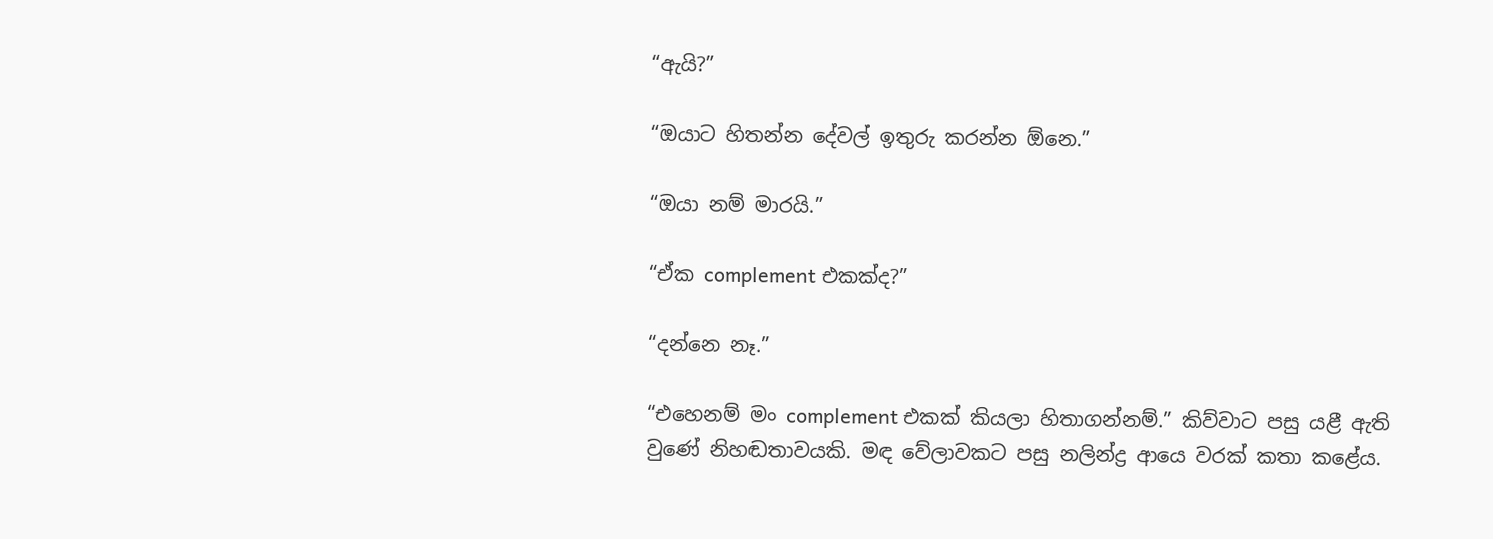“ඇයි?”

“ඔයාට හිතන්න දේවල් ඉතුරු කරන්න ඕනෙ.”

“ඔයා නම් මාරයි.”

“ඒක complement එකක්ද?”

“දන්නෙ නෑ.”

“එහෙනම් මං complement එකක් කියලා හිතාගන්නම්.” කිව්වාට පසු යළී ඇති වුණේ නිහඬතාවයකි. මඳ වේලාවකට පසු නලින්ද්‍ර ආයෙ වරක් කතා කළේය.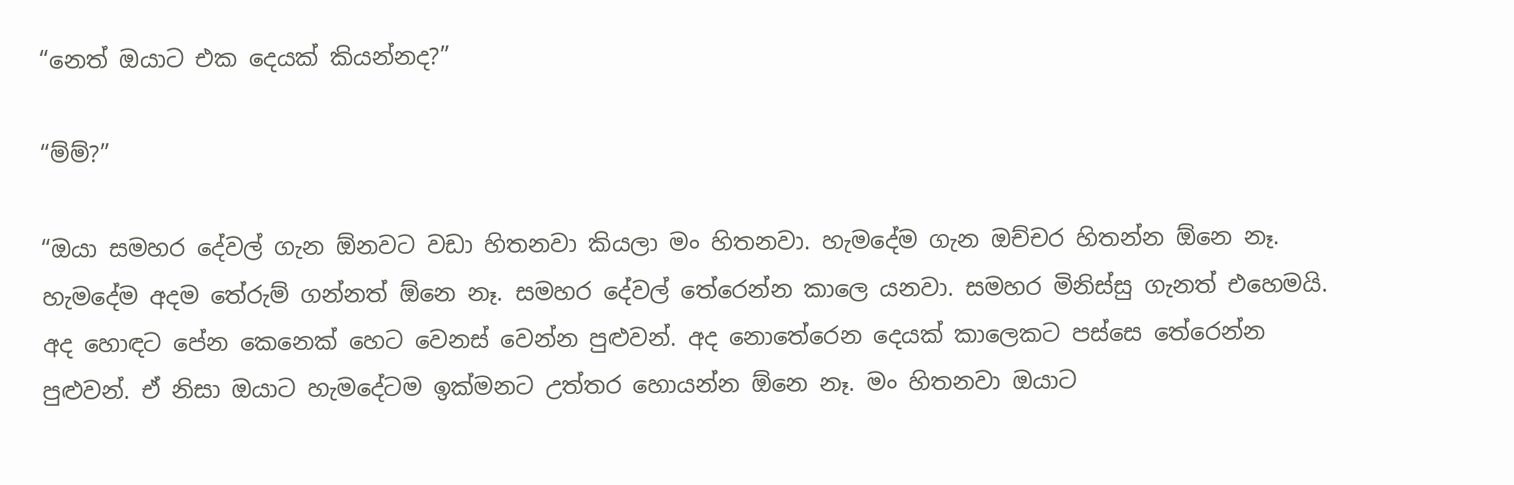“නෙත් ඔයාට එක දෙයක් කියන්නද?”

“ම්ම්?”

“ඔයා සමහර දේවල් ගැන ඕනවට වඩා හිතනවා කියලා මං හිතනවා. හැමදේම ගැන ඔච්චර හිතන්න ඕනෙ නෑ. හැමදේම අදම තේරුම් ගන්නත් ඕනෙ නෑ. සමහර දේවල් තේරෙන්න කාලෙ යනවා. සමහර මිනිස්සු ගැනත් එහෙමයි. අද හොඳට පේන කෙනෙක් හෙට වෙනස් වෙන්න පුළුවන්. අද නොතේරෙන දෙයක් කාලෙකට පස්සෙ තේරෙන්න පුළුවන්. ඒ නිසා ඔයාට හැමදේටම ඉක්මනට උත්තර හොයන්න ඕනෙ නෑ. මං හිතනවා ඔයාට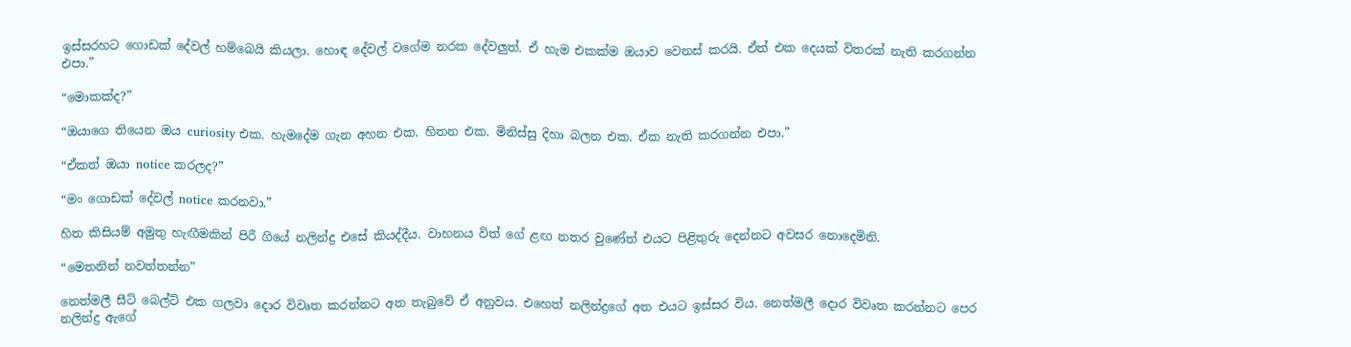ඉස්සරහට ගොඩක් දේවල් හම්බෙයි කියලා. හොඳ දේවල් වගේම නරක දේවලුත්. ඒ හැම එකක්ම ඔයාව වෙනස් කරයි. ඒත් එක දෙයක් විතරක් නැති කරගන්න එපා.”

“මොකක්ද?”

“ඔයාගෙ තියෙන ඔය curiosity එක. හැමදේම ගැන අහන එක. හිතන එක. මිනිස්සු දිහා බලන එක. ඒක නැති කරගන්න එපා.”

“ඒකත් ඔයා notice කරලද?”

“මං ගොඩක් දේවල් notice කරනවා.”

හිත කිසියම් අමුතු හැඟීමකින් පිරී ගියේ නලින්ද්‍ර එසේ කියද්දීය. වාහනය විත් ගේ ළඟ නතර වුණේත් එයට පිළිතුරු දෙන්නට අවසර නොදෙමිනි.

“මෙතනින් නවත්තන්න”

නෙත්මලී සීට් බෙල්ට් එක ගලවා දොර විවෘත කරන්නට අත තැබුවේ ඒ අනුවය. එහෙත් නලින්ද්‍රගේ අත එයට ඉස්සර විය. නෙත්මලී දොර විවෘත කරන්නට පෙර නලින්ද්‍ර ඇගේ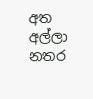අත අල්ලා නතර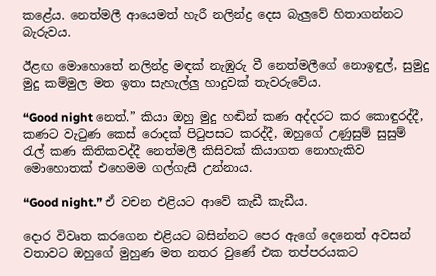කළේය. නෙත්මලී ආයෙමත් හැරී නලින්ද්‍ර දෙස බැලුවේ හිතාගන්නට බැරුවය.

ඊළඟ මොහොතේ නලින්ද්‍ර මඳක් නැඹුරු වී නෙත්මලීගේ නොඉඳුල්, සුමුදු මුදු කම්මුල මත ඉතා සැහැල්ලු හාදුවක් තැවරුවේය.

“Good night නෙත්.” කියා ඔහු මුදු හඬින් කණ අද්දරට කර කොඳුරද්දී, කණට වැටුණ කෙස් රොදක් පිටුපසට කරද්දී, ඔහුගේ උණුසුම් සුසුම් රැල් කණ කිතිකවද්දී නෙත්මලී කිසිවක් කියාගත නොහැකිව මොහොතක් එහෙමම ගල්ගැසී උන්නාය.

“Good night.” ඒ වචන එළියට ආවේ කැඩී කැඩීය.

දොර විවෘත කරගෙන එළියට බසින්නට පෙර ඇගේ දෙනෙත් අවසන් වතාවට ඔහුගේ මුහුණ මත නතර වුණේ එක තප්පරයකට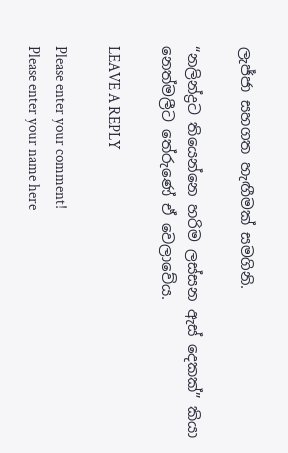ලැජ්ජා සහගත හැඟීමක් සමගිනි.

“නලින්ද්‍රට තියෙන්නෙ හරිම ලස්සන ඇස් දෙකක්” කියා නෙත්මලීට තේරුණේ ඒ වෙලාවේය.

LEAVE A REPLY

Please enter your comment!
Please enter your name here